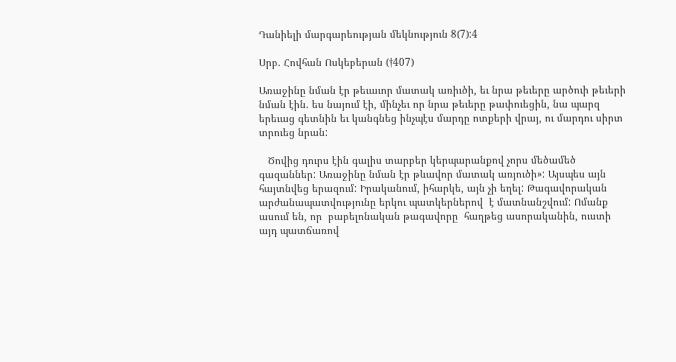Դանիելի մարգարեության մեկնություն 8(7):4

Սրբ. Հովհան Ոսկեբերան (†407)

Առաջինը նման էր թեւաւոր մատակ առիւծի, եւ նրա թեւերը արծուի թեւերի նման էին. ես նայում էի, մինչեւ որ նրա թեւերը թափուեցին, նա պարզ երեւաց գետնին եւ կանգնեց ինչպէս մարդը ոտքերի վրայ, ու մարդու սիրտ տրուեց նրան:

   Ծովից դուրս էին գալիս տարբեր կերպարանքով չորս մեծամեծ գազաններ: Առաջինը նման էր թևավոր մատակ առյուծի»: Այսպես այն հայտնվեց երազում: Իրականում, իհարկե, այն չի եղել: Թագավորական արժանապատվությունը երկու պատկերներով  է մատնանշվում: Ոմանք ասում են, որ  բաբելոնական թագավորը  հաղթեց ասորականին, ուստի այդ պատճառով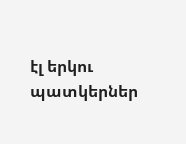էլ երկու պատկերներ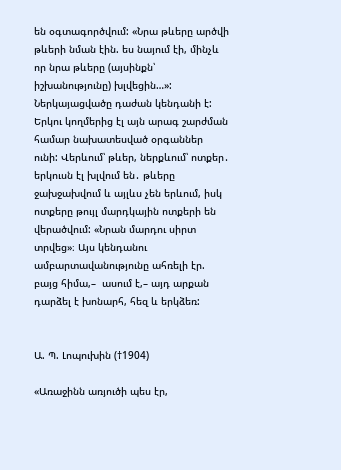են օգտագործվում: «Նրա թևերը արծվի թևերի նման էին. ես նայում էի, մինչև որ նրա թևերը (այսինքն՝ իշխանությունը) խլվեցին…»: Ներկայացվածը դաժան կենդանի է: Երկու կողմերից էլ այն արագ շարժման համար նախատեսված օրգաններ ունի: Վերևում՝ թևեր, ներքևում՝ ոտքեր․ երկուսն էլ խլվում են․ թևերը ջախջախվում և այլևս չեն երևում, իսկ ոտքերը թույլ մարդկային ոտքերի են վերածվում: «Նրան մարդու սիրտ տրվեց»։ Այս կենդանու ամբարտավանությունը ահռելի էր. բայց հիմա,–  ասում է,– այդ արքան դարձել է խոնարհ, հեզ և երկձեռ:


Ա. Պ. Լոպուխին (†1904)

«Առաջինն առյուծի պես էր,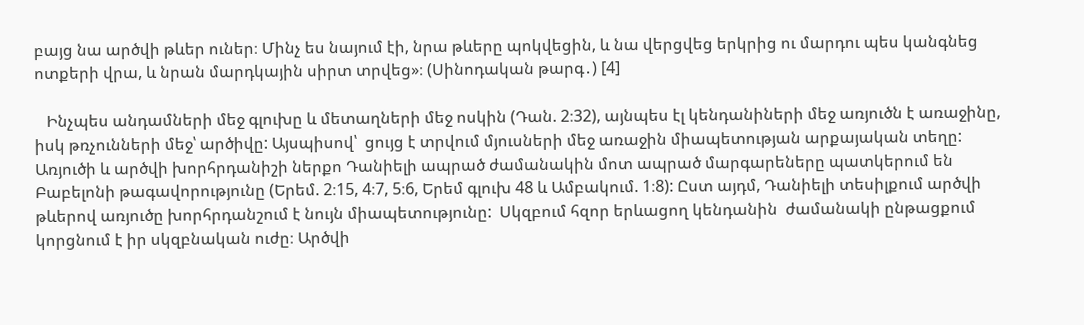բայց նա արծվի թևեր ուներ։ Մինչ ես նայում էի, նրա թևերը պոկվեցին, և նա վերցվեց երկրից ու մարդու պես կանգնեց ոտքերի վրա, և նրան մարդկային սիրտ տրվեց»։ (Սինոդական թարգ․) [4]

   Ինչպես անդամների մեջ գլուխը և մետաղների մեջ ոսկին (Դան. 2։32), այնպես էլ կենդանիների մեջ առյուծն է առաջինը, իսկ թռչունների մեջ՝ արծիվը: Այսպիսով՝  ցույց է տրվում մյուսների մեջ առաջին միապետության արքայական տեղը: Առյուծի և արծվի խորհրդանիշի ներքո Դանիելի ապրած ժամանակին մոտ ապրած մարգարեները պատկերում են Բաբելոնի թագավորությունը (Երեմ. 2։15, 4։7, 5։6, Երեմ գլուխ 48 և Ամբակում. 1։8): Ըստ այդմ, Դանիելի տեսիլքում արծվի թևերով առյուծը խորհրդանշում է նույն միապետությունը:  Սկզբում հզոր երևացող կենդանին  ժամանակի ընթացքում կորցնում է իր սկզբնական ուժը։ Արծվի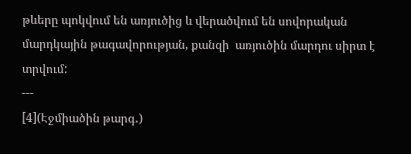թևերը պոկվում են առյուծից և վերածվում են սովորական մարդկային թագավորության, քանզի  առյուծին մարդու սիրտ է տրվում:
---
[4](Էջմիածին թարգ․)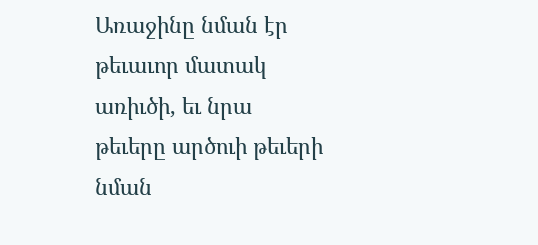Առաջինը նման էր թեւաւոր մատակ առիւծի, եւ նրա թեւերը արծուի թեւերի նման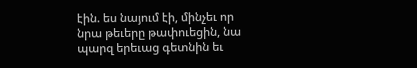էին. ես նայում էի, մինչեւ որ նրա թեւերը թափուեցին, նա պարզ երեւաց գետնին եւ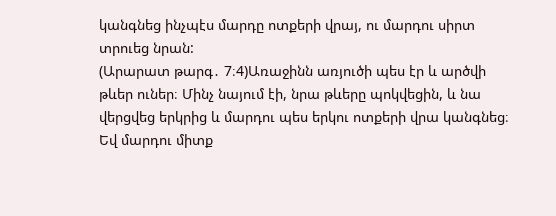կանգնեց ինչպէս մարդը ոտքերի վրայ, ու մարդու սիրտ տրուեց նրան:
(Արարատ թարգ․ 7։4)Առաջինն առյուծի պես էր և արծվի թևեր ուներ։ Մինչ նայում էի, նրա թևերը պոկվեցին, և նա վերցվեց երկրից և մարդու պես երկու ոտքերի վրա կանգնեց։ Եվ մարդու միտք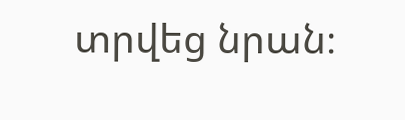տրվեց նրան։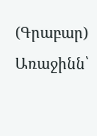(Գրաբար) Առաջինն՝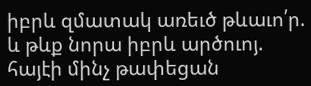իբրև զմատակ առեւծ թևաւո՛ր. և թևք նորա իբրև արծուոյ. հայէի մինչ թափեցան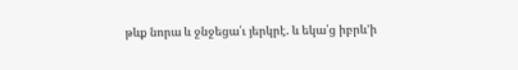թևք նորա և ջնջեցա՛ւ յերկրէ. և եկա՛ց իբրև’ի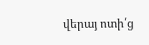վերայ ոտի՛ց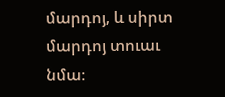մարդոյ, և սիրտ մարդոյ տուաւ նմա։